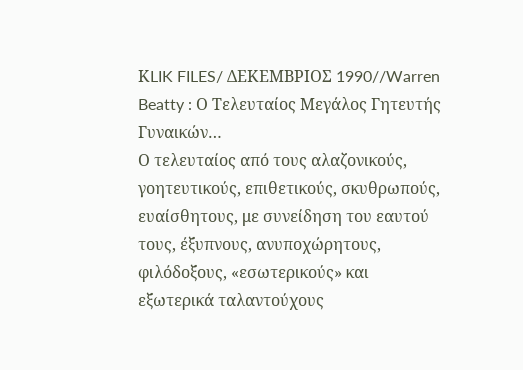ΚLIK FILES/ ΔΕΚΕΜΒΡΙΟΣ 1990//Warren Beatty : Ο Τελευταίος Μεγάλος Γητευτής Γυναικών…
Ο τελευταίος από τους αλαζονικούς, γοητευτικούς, επιθετικούς, σκυθρωπούς, ευαίσθητους, με συνείδηση του εαυτού τους, έξυπνους, ανυποχώρητους, φιλόδοξους, «εσωτερικούς» και εξωτερικά ταλαντούχους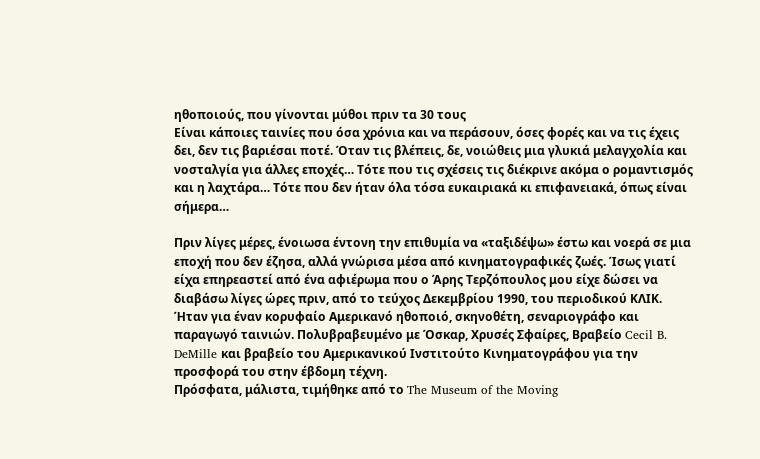ηθοποιούς, που γίνονται μύθοι πριν τα 30 τους
Είναι κάποιες ταινίες που όσα χρόνια και να περάσουν, όσες φορές και να τις έχεις δει, δεν τις βαριέσαι ποτέ. Όταν τις βλέπεις, δε, νοιώθεις μια γλυκιά μελαγχολία και νοσταλγία για άλλες εποχές… Τότε που τις σχέσεις τις διέκρινε ακόμα ο ρομαντισμός και η λαχτάρα… Τότε που δεν ήταν όλα τόσα ευκαιριακά κι επιφανειακά, όπως είναι σήμερα…

Πριν λίγες μέρες, ένοιωσα έντονη την επιθυμία να «ταξιδέψω» έστω και νοερά σε μια εποχή που δεν έζησα, αλλά γνώρισα μέσα από κινηματογραφικές ζωές. Ίσως γιατί είχα επηρεαστεί από ένα αφιέρωμα που ο Άρης Τερζόπουλος μου είχε δώσει να διαβάσω λίγες ώρες πριν, από το τεύχος Δεκεμβρίου 1990, του περιοδικού ΚΛΙΚ. Ήταν για έναν κορυφαίο Αμερικανό ηθοποιό, σκηνοθέτη, σεναριογράφο και παραγωγό ταινιών. Πολυβραβευμένο με Όσκαρ, Χρυσές Σφαίρες, Βραβείο Cecil B. DeMille και βραβείο του Αμερικανικού Ινστιτούτο Κινηματογράφου για την προσφορά του στην έβδομη τέχνη.
Πρόσφατα, μάλιστα, τιμήθηκε από το The Museum of the Moving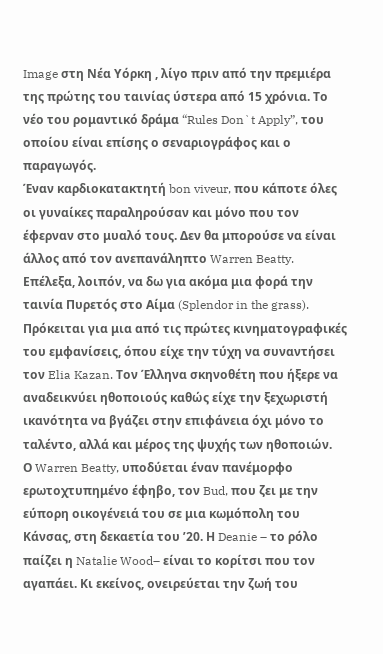Image στη Νέα Υόρκη , λίγο πριν από την πρεμιέρα της πρώτης του ταινίας ύστερα από 15 χρόνια. Το νέο του ρομαντικό δράμα “Rules Don`t Apply”, του οποίου είναι επίσης ο σεναριογράφος και ο παραγωγός.
Έναν καρδιοκατακτητή bon viveur, που κάποτε όλες οι γυναίκες παραληρούσαν και μόνο που τον έφερναν στο μυαλό τους. Δεν θα μπορούσε να είναι άλλος από τον ανεπανάληπτο Warren Beatty.
Επέλεξα, λοιπόν, να δω για ακόμα μια φορά την ταινία Πυρετός στο Αίμα (Splendor in the grass). Πρόκειται για μια από τις πρώτες κινηματογραφικές του εμφανίσεις, όπου είχε την τύχη να συναντήσει τον Elia Kazan. Τον Έλληνα σκηνοθέτη που ήξερε να αναδεικνύει ηθοποιούς καθώς είχε την ξεχωριστή ικανότητα να βγάζει στην επιφάνεια όχι μόνο το ταλέντο, αλλά και μέρος της ψυχής των ηθοποιών.
Ο Warren Beatty, υποδύεται έναν πανέμορφο ερωτοχτυπημένο έφηβο, τον Bud, που ζει με την εύπορη οικογένειά του σε μια κωμόπολη του Κάνσας, στη δεκαετία του ’20. Η Deanie – το ρόλο παίζει η Natalie Wood– είναι το κορίτσι που τον αγαπάει. Κι εκείνος, ονειρεύεται την ζωή του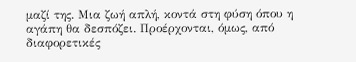μαζί της. Μια ζωή απλή, κοντά στη φύση όπου η αγάπη θα δεσπόζει. Προέρχονται, όμως, από διαφορετικές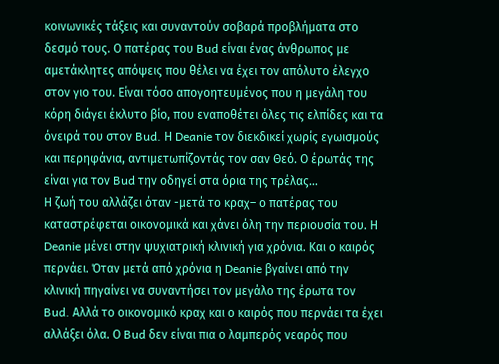κοινωνικές τάξεις και συναντούν σοβαρά προβλήματα στο δεσμό τους. Ο πατέρας του Bud είναι ένας άνθρωπος με αμετάκλητες απόψεις που θέλει να έχει τον απόλυτο έλεγχο στον γιο του. Είναι τόσο απογοητευμένος που η μεγάλη του κόρη διάγει έκλυτο βίο, που εναποθέτει όλες τις ελπίδες και τα όνειρά του στον Bud. Η Deanie τον διεκδικεί χωρίς εγωισμούς και περηφάνια, αντιμετωπίζοντάς τον σαν Θεό. Ο έρωτάς της είναι για τον Bud την οδηγεί στα όρια της τρέλας…
Η ζωή του αλλάζει όταν -μετά το κραχ– ο πατέρας του καταστρέφεται οικονομικά και χάνει όλη την περιουσία του. Η Deanie μένει στην ψυχιατρική κλινική για χρόνια. Και ο καιρός περνάει. Όταν μετά από χρόνια η Deanie βγαίνει από την κλινική πηγαίνει να συναντήσει τον μεγάλο της έρωτα τον Bud. Αλλά το οικονομικό κραχ και ο καιρός που περνάει τα έχει αλλάξει όλα. Ο Bud δεν είναι πια ο λαμπερός νεαρός που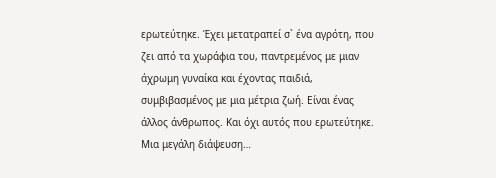ερωτεύτηκε. Έχει μετατραπεί σ` ένα αγρότη, που ζει από τα χωράφια του, παντρεμένος με μιαν άχρωμη γυναίκα και έχοντας παιδιά, συμβιβασμένος με μια μέτρια ζωή. Είναι ένας άλλος άνθρωπος. Και όχι αυτός που ερωτεύτηκε. Μια μεγάλη διάψευση…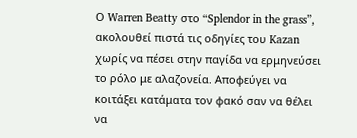Ο Warren Beatty στο “Splendor in the grass”, ακολουθεί πιστά τις οδηγίες του Kazan χωρίς να πέσει στην παγίδα να ερμηνεύσει το ρόλο με αλαζονεία. Αποφεύγει να κοιτάξει κατάματα τον φακό σαν να θέλει να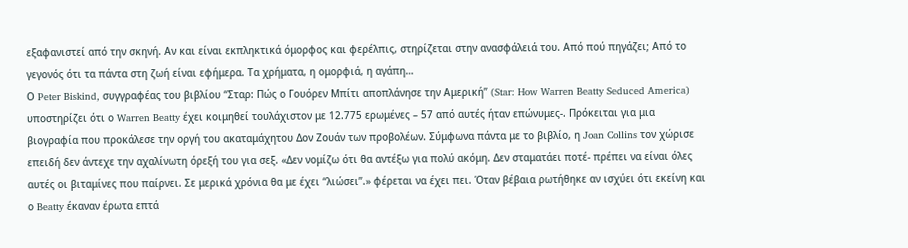εξαφανιστεί από την σκηνή. Αν και είναι εκπληκτικά όμορφος και φερέλπις, στηρίζεται στην ανασφάλειά του. Από πού πηγάζει; Από το γεγονός ότι τα πάντα στη ζωή είναι εφήμερα. Τα χρήματα, η ομορφιά, η αγάπη…
Ο Peter Biskind, συγγραφέας του βιβλίου “Σταρ: Πώς ο Γουόρεν Μπίτι αποπλάνησε την Αμερική” (Star: How Warren Beatty Seduced America) υποστηρίζει ότι ο Warren Beatty έχει κοιμηθεί τουλάχιστον με 12.775 ερωμένες – 57 από αυτές ήταν επώνυμες-. Πρόκειται για μια βιογραφία που προκάλεσε την οργή του ακαταμάχητου Δον Ζουάν των προβολέων. Σύμφωνα πάντα με το βιβλίο, η Joan Collins τον χώρισε επειδή δεν άντεχε την αχαλίνωτη όρεξή του για σεξ. «Δεν νομίζω ότι θα αντέξω για πολύ ακόμη. Δεν σταματάει ποτέ- πρέπει να είναι όλες αυτές οι βιταμίνες που παίρνει. Σε μερικά χρόνια θα με έχει “λιώσει”.» φέρεται να έχει πει. Όταν βέβαια ρωτήθηκε αν ισχύει ότι εκείνη και ο Beatty έκαναν έρωτα επτά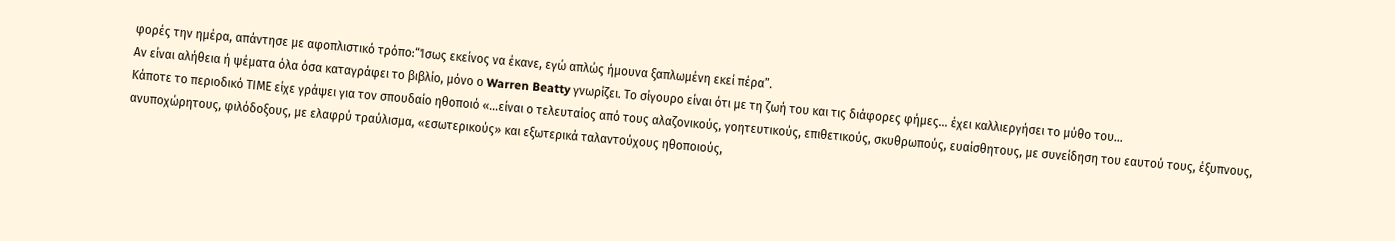φορές την ημέρα, απάντησε με αφοπλιστικό τρόπο:“Ίσως εκείνος να έκανε, εγώ απλώς ήμουνα ξαπλωμένη εκεί πέρα”.
Αν είναι αλήθεια ή ψέματα όλα όσα καταγράφει το βιβλίο, μόνο ο Warren Beatty γνωρίζει. Το σίγουρο είναι ότι με τη ζωή του και τις διάφορες φήμες… έχει καλλιεργήσει το μύθο του…
Κάποτε το περιοδικό ΤΙΜΕ είχε γράψει για τον σπουδαίο ηθοποιό «…είναι ο τελευταίος από τους αλαζονικούς, γοητευτικούς, επιθετικούς, σκυθρωπούς, ευαίσθητους, με συνείδηση του εαυτού τους, έξυπνους, ανυποχώρητους, φιλόδοξους, με ελαφρύ τραύλισμα, «εσωτερικούς» και εξωτερικά ταλαντούχους ηθοποιούς,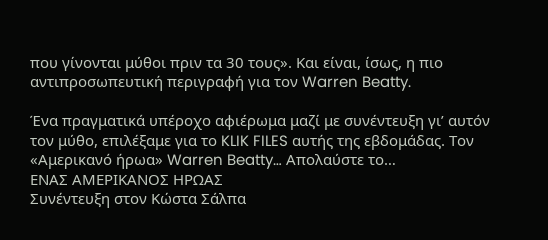που γίνονται μύθοι πριν τα 30 τους». Kαι είναι, ίσως, η πιο αντιπροσωπευτική περιγραφή για τον Warren Beatty.

Ένα πραγματικά υπέροχο αφιέρωμα μαζί με συνέντευξη γι’ αυτόν τον μύθο, επιλέξαμε για το KLIK FILES αυτής της εβδομάδας. Τον «Αμερικανό ήρωα» Warren Beatty… Aπολαύστε το…
ΕΝΑΣ ΑΜΕΡΙΚΑΝΟΣ ΗΡΩΑΣ
Συνέντευξη στον Κώστα Σάλπα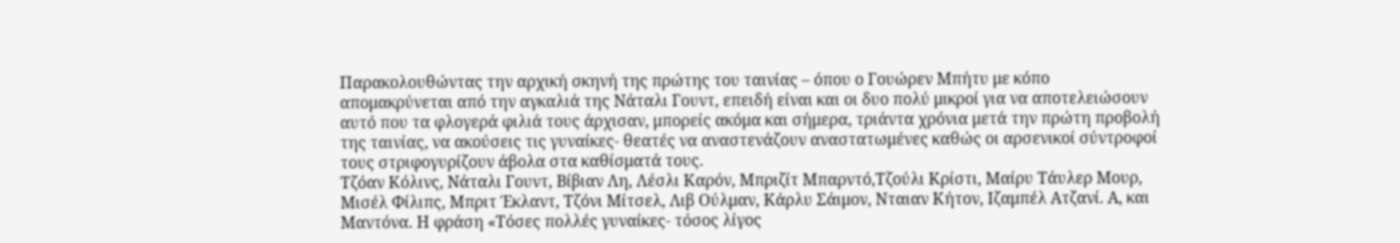Παρακολουθώντας την αρχική σκηνή της πρώτης του ταινίας – όπου ο Γουώρεν Μπήτυ με κόπο απομακρύνεται από την αγκαλιά της Νάταλι Γουντ, επειδή είναι και οι δυο πολύ μικροί για να αποτελειώσουν αυτό που τα φλογερά φιλιά τους άρχισαν, μπορείς ακόμα και σήμερα, τριάντα χρόνια μετά την πρώτη προβολή της ταινίας, να ακούσεις τις γυναίκες- θεατές να αναστενάζουν αναστατωμένες καθώς οι αρσενικοί σύντροφοί τους στριφογυρίζουν άβολα στα καθίσματά τους.
Τζόαν Κόλινς, Νάταλι Γουντ, Βίβιαν Λη, Λέσλι Καρόν, Μπριζίτ Μπαρντό,Τζούλι Κρίστι, Μαίρυ Τάυλερ Μουρ, Μισέλ Φίλιπς, Μπριτ Έκλαντ, Τζόνι Μίτσελ, Λιβ Ούλμαν, Κάρλυ Σάιμον, Νταιαν Κήτον, Ιζαμπέλ Ατζανί. Α, και Μαντόνα. Η φράση «Τόσες πολλές γυναίκες- τόσος λίγος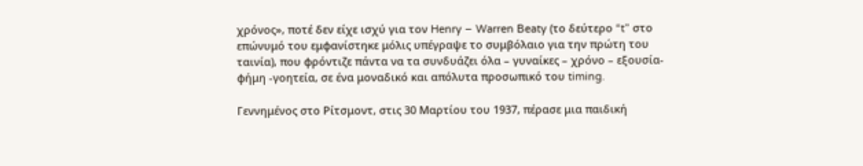χρόνος», ποτέ δεν είχε ισχύ για τον Henry – Warren Beaty (το δεύτερο “t” στο επώνυμό του εμφανίστηκε μόλις υπέγραψε το συμβόλαιο για την πρώτη του ταινία), που φρόντιζε πάντα να τα συνδυάζει όλα – γυναίκες – χρόνο – εξουσία- φήμη -γοητεία, σε ένα μοναδικό και απόλυτα προσωπικό του timing.

Γεννημένος στο Ρίτσμοντ, στις 30 Μαρτίου του 1937, πέρασε μια παιδική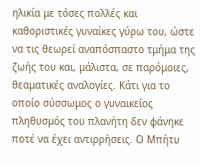ηλικία με τόσες πολλές και καθοριστικές γυναίκες γύρω του, ώστε να τις θεωρεί αναπόσπαστο τμήμα της ζωής του και, μάλιστα, σε παρόμοιες, θεαματικές αναλογίες. Κάτι για το οποίο σύσσωμος ο γυναικείος πληθυσμός του πλανήτη δεν φάνηκε ποτέ να έχει αντιρρήσεις. Ο Μπήτυ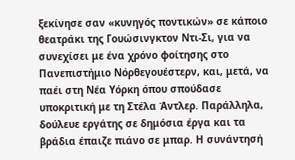ξεκίνησε σαν «κυνηγός ποντικών» σε κάποιο θεατράκι της Γουώσινγκτον Ντι-Σι, για να συνεχίσει με ένα χρόνο φοίτησης στο Πανεπιστήμιο Νόρθεγουέστερν, και, μετά, να παέι στη Νέα Υόρκη όπου σπούδασε υποκριτική με τη Στέλα Άντλερ. Παράλληλα, δούλευε εργάτης σε δημόσια έργα και τα βράδια έπαιζε πιάνο σε μπαρ. Η συνάντησή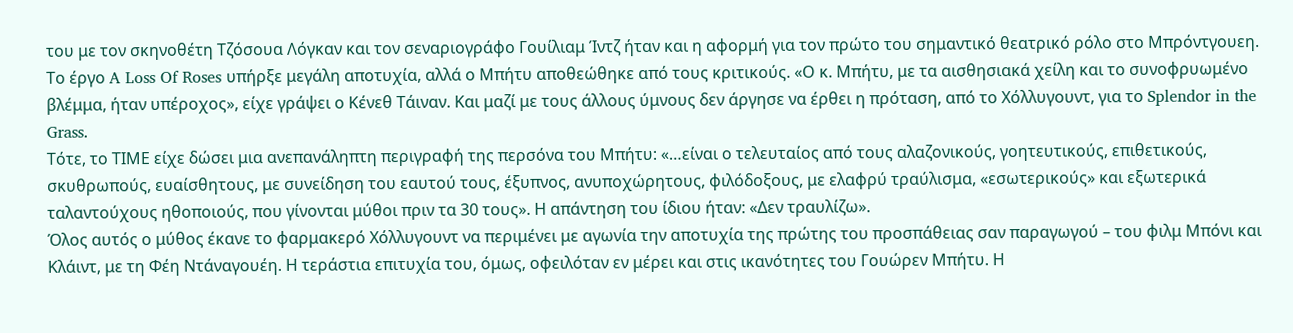του με τον σκηνοθέτη Τζόσουα Λόγκαν και τον σεναριογράφο Γουίλιαμ Ίντζ ήταν και η αφορμή για τον πρώτο του σημαντικό θεατρικό ρόλο στο Μπρόντγουεη.
Το έργο A Loss Of Roses υπήρξε μεγάλη αποτυχία, αλλά ο Μπήτυ αποθεώθηκε από τους κριτικούς. «Ο κ. Μπήτυ, με τα αισθησιακά χείλη και το συνοφρυωμένο βλέμμα, ήταν υπέροχος», είχε γράψει ο Κένεθ Τάιναν. Και μαζί με τους άλλους ύμνους δεν άργησε να έρθει η πρόταση, από το Χόλλυγουντ, για το Splendor in the Grass.
Τότε, το ΤΙΜΕ είχε δώσει μια ανεπανάληπτη περιγραφή της περσόνα του Μπήτυ: «…είναι ο τελευταίος από τους αλαζονικούς, γοητευτικούς, επιθετικούς, σκυθρωπούς, ευαίσθητους, με συνείδηση του εαυτού τους, έξυπνος, ανυποχώρητους, φιλόδοξους, με ελαφρύ τραύλισμα, «εσωτερικούς» και εξωτερικά ταλαντούχους ηθοποιούς, που γίνονται μύθοι πριν τα 30 τους». Η απάντηση του ίδιου ήταν: «Δεν τραυλίζω».
Όλος αυτός ο μύθος έκανε το φαρμακερό Χόλλυγουντ να περιμένει με αγωνία την αποτυχία της πρώτης του προσπάθειας σαν παραγωγού – του φιλμ Μπόνι και Κλάιντ, με τη Φέη Ντάναγουέη. Η τεράστια επιτυχία του, όμως, οφειλόταν εν μέρει και στις ικανότητες του Γουώρεν Μπήτυ. Η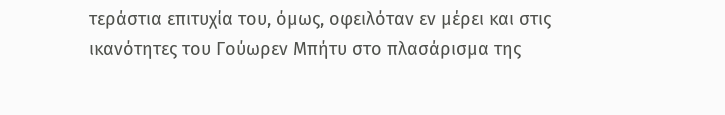τεράστια επιτυχία του, όμως, οφειλόταν εν μέρει και στις ικανότητες του Γούωρεν Μπήτυ στο πλασάρισμα της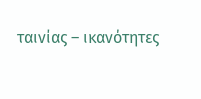ταινίας – ικανότητες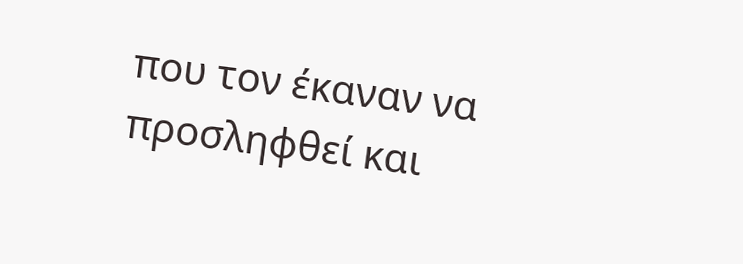που τον έκαναν να προσληφθεί και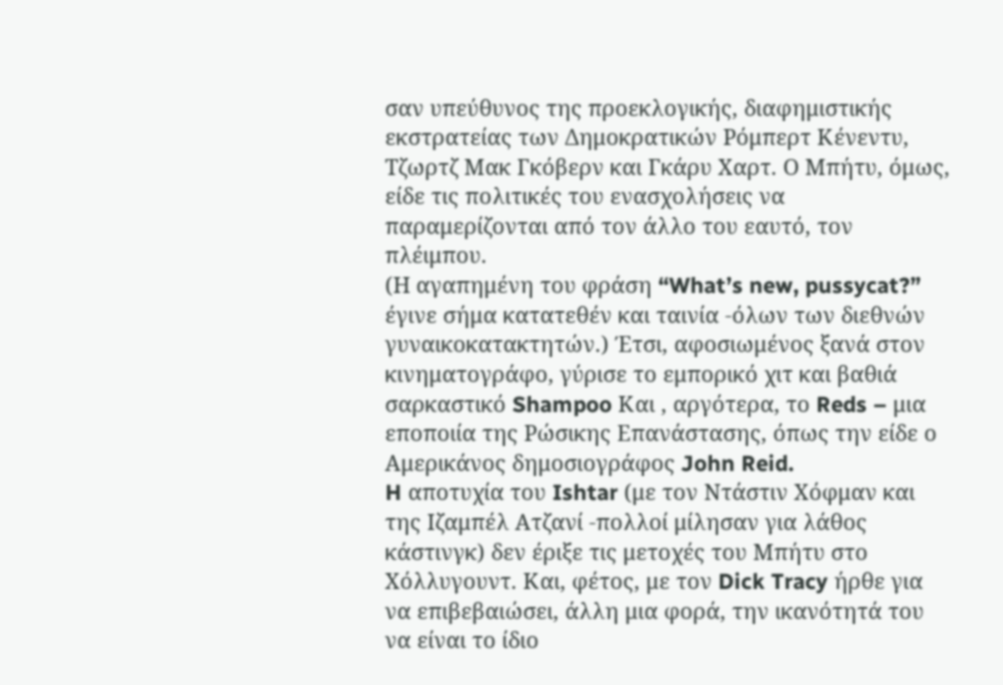σαν υπεύθυνος της προεκλογικής, διαφημιστικής εκστρατείας των Δημοκρατικών Ρόμπερτ Κένεντυ, Τζωρτζ Μακ Γκόβερν και Γκάρυ Χαρτ. Ο Μπήτυ, όμως, είδε τις πολιτικές του ενασχολήσεις να παραμερίζονται από τον άλλο του εαυτό, τον πλέιμπου.
(Η αγαπημένη του φράση “What’s new, pussycat?” έγινε σήμα κατατεθέν και ταινία -όλων των διεθνών γυναικοκατακτητών.) Έτσι, αφοσιωμένος ξανά στον κινηματογράφο, γύρισε το εμπορικό χιτ και βαθιά σαρκαστικό Shampoo Και , αργότερα, το Reds – μια εποποιία της Ρώσικης Επανάστασης, όπως την είδε ο Αμερικάνος δημοσιογράφος John Reid.
H αποτυχία του Ishtar (με τον Ντάστιν Χόφμαν και της Ιζαμπέλ Ατζανί -πολλοί μίλησαν για λάθος κάστινγκ) δεν έριξε τις μετοχές του Μπήτυ στο Χόλλυγουντ. Και, φέτος, με τον Dick Tracy ήρθε για να επιβεβαιώσει, άλλη μια φορά, την ικανότητά του να είναι το ίδιο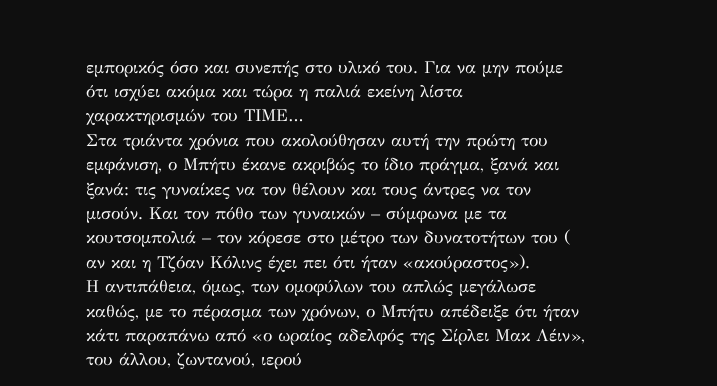εμπορικός όσο και συνεπής στο υλικό του. Για να μην πούμε ότι ισχύει ακόμα και τώρα η παλιά εκείνη λίστα χαρακτηρισμών του ΤΙΜΕ…
Στα τριάντα χρόνια που ακολούθησαν αυτή την πρώτη του εμφάνιση, ο Μπήτυ έκανε ακριβώς το ίδιο πράγμα, ξανά και ξανά: τις γυναίκες να τον θέλουν και τους άντρες να τον μισούν. Και τον πόθο των γυναικών – σύμφωνα με τα κουτσομπολιά – τον κόρεσε στο μέτρο των δυνατοτήτων του ( αν και η Τζόαν Κόλινς έχει πει ότι ήταν «ακούραστος»).
Η αντιπάθεια, όμως, των ομοφύλων του απλώς μεγάλωσε καθώς, με το πέρασμα των χρόνων, ο Μπήτυ απέδειξε ότι ήταν κάτι παραπάνω από «ο ωραίος αδελφός της Σίρλει Μακ Λέιν», του άλλου, ζωντανού, ιερού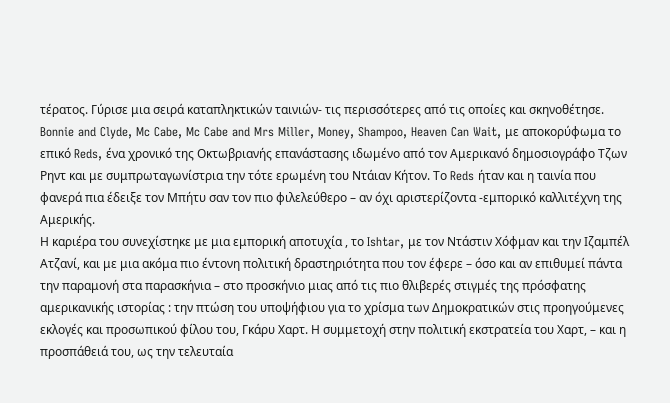τέρατος. Γύρισε μια σειρά καταπληκτικών ταινιών- τις περισσότερες από τις οποίες και σκηνοθέτησε. Bonnie and Clyde, Mc Cabe, Mc Cabe and Mrs Miller, Money, Shampoo, Heaven Can Wait, με αποκορύφωμα το επικό Reds, ένα χρονικό της Οκτωβριανής επανάστασης ιδωμένο από τον Αμερικανό δημοσιογράφο Τζων Ρηντ και με συμπρωταγωνίστρια την τότε ερωμένη του Ντάιαν Κήτον. Το Reds ήταν και η ταινία που φανερά πια έδειξε τον Μπήτυ σαν τον πιο φιλελεύθερο – αν όχι αριστερίζοντα -εμπορικό καλλιτέχνη της Αμερικής.
Η καριέρα του συνεχίστηκε με μια εμπορική αποτυχία , το Ishtar, με τον Ντάστιν Χόφμαν και την Ιζαμπέλ Ατζανί, και με μια ακόμα πιο έντονη πολιτική δραστηριότητα που τον έφερε – όσο και αν επιθυμεί πάντα την παραμονή στα παρασκήνια – στο προσκήνιο μιας από τις πιο θλιβερές στιγμές της πρόσφατης αμερικανικής ιστορίας : την πτώση του υποψήφιου για το χρίσμα των Δημοκρατικών στις προηγούμενες εκλογές και προσωπικού φίλου του, Γκάρυ Χαρτ. Η συμμετοχή στην πολιτική εκστρατεία του Χαρτ, – και η προσπάθειά του, ως την τελευταία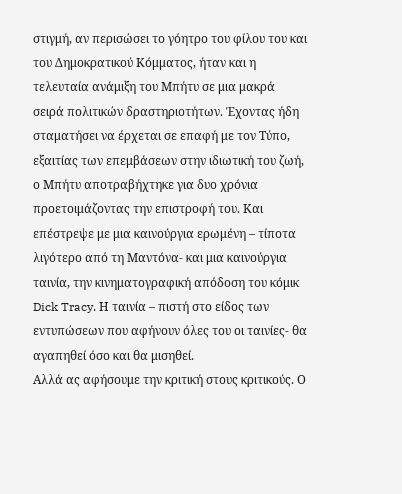στιγμή, αν περισώσει το γόητρο του φίλου του και του Δημοκρατικού Κόμματος, ήταν και η τελευταία ανάμιξη του Μπήτυ σε μια μακρά σειρά πολιτικών δραστηριοτήτων. Έχοντας ήδη σταματήσει να έρχεται σε επαφή με τον Τύπο, εξαιτίας των επεμβάσεων στην ιδιωτική του ζωή, ο Μπήτυ αποτραβήχτηκε για δυο χρόνια προετοιμάζοντας την επιστροφή του. Και επέστρεψε με μια καινούργια ερωμένη – τίποτα λιγότερο από τη Μαντόνα- και μια καινούργια ταινία, την κινηματογραφική απόδοση του κόμικ Dick Tracy. Η ταινία – πιστή στο είδος των εντυπώσεων που αφήνουν όλες του οι ταινίες- θα αγαπηθεί όσο και θα μισηθεί.
Αλλά ας αφήσουμε την κριτική στους κριτικούς. Ο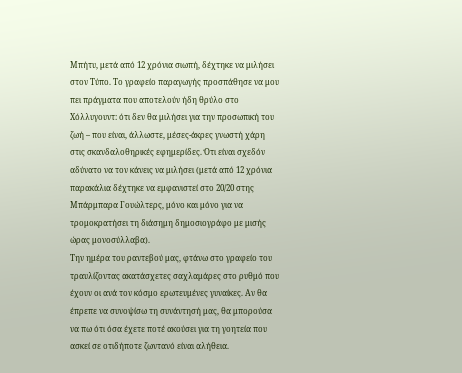Μπήτυ, μετά από 12 χρόνια σιωπή, δέχτηκε να μιλήσει στον Τύπο. Το γραφείο παραγωγής προσπάθησε να μου πει πράγματα που αποτελούν ήδη θρύλο στο Χόλλυγουντ: ότι δεν θα μιλήσει για την προσωπική του ζωή – που είναι, άλλωστε, μέσες-άκρες γνωστή χάρη στις σκανδαλοθηρικές εφημερίδες. Ότι είναι σχεδόν αδύνατο να τον κάνεις να μιλήσει (μετά από 12 χρόνια παρακάλια δέχτηκε να εμφανιστεί στο 20/20 στης Μπάρμπαρα Γουώλτερς, μόνο και μόνο για να τρομοκρατήσει τη διάσημη δημοσιογράφο με μισής ώρας μονοσύλλαβα).
Την ημέρα του ραντεβού μας, φτάνω στο γραφείο του τραυλίζοντας ακατάσχετες σαχλαμάρες στο ρυθμό που έχουν οι ανά τον κόσμο ερωτευμένες γυναίκες. Αν θα έπρεπε να συνοψίσω τη συνάντησή μας, θα μπορούσα να πω ότι όσα έχετε ποτέ ακούσει για τη γοητεία που ασκεί σε οτιδήποτε ζωντανό είναι αλήθεια.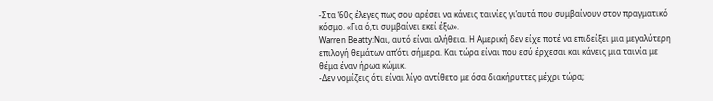-Στα ‘60ς έλεγες πως σου αρέσει να κάνεις ταινίες γι’αυτά που συμβαίνουν στον πραγματικό κόσμο. «Για ό,τι συμβαίνει εκεί έξω».
Warren Beatty:Ναι, αυτό είναι αλήθεια. Η Αμερική δεν είχε ποτέ να επιδείξει μια μεγαλύτερη επιλογή θεμάτων απ’ότι σήμερα. Και τώρα είναι που εσύ έρχεσαι και κάνεις μια ταινία με θέμα έναν ήρωα κώμικ.
-Δεν νομίζεις ότι είναι λίγο αντίθετο με όσα διακήρυττες μέχρι τώρα;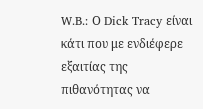W.B.: Ο Dick Tracy είναι κάτι που με ενδιέφερε εξαιτίας της πιθανότητας να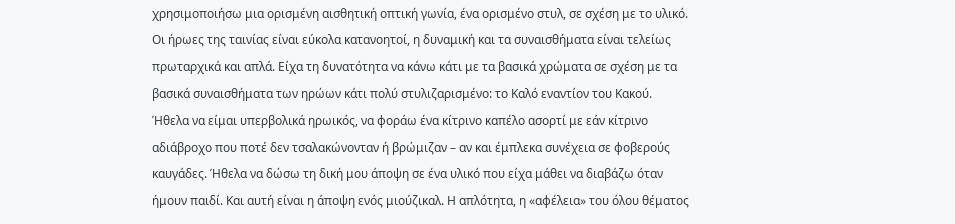χρησιμοποιήσω μια ορισμένη αισθητική οπτική γωνία, ένα ορισμένο στυλ, σε σχέση με το υλικό. Οι ήρωες της ταινίας είναι εύκολα κατανοητοί, η δυναμική και τα συναισθήματα είναι τελείως πρωταρχικά και απλά. Είχα τη δυνατότητα να κάνω κάτι με τα βασικά χρώματα σε σχέση με τα βασικά συναισθήματα των ηρώων κάτι πολύ στυλιζαρισμένο: το Καλό εναντίον του Κακού. Ήθελα να είμαι υπερβολικά ηρωικός, να φοράω ένα κίτρινο καπέλο ασορτί με εάν κίτρινο αδιάβροχο που ποτέ δεν τσαλακώνονταν ή βρώμιζαν – αν και έμπλεκα συνέχεια σε φοβερούς καυγάδες. Ήθελα να δώσω τη δική μου άποψη σε ένα υλικό που είχα μάθει να διαβάζω όταν ήμουν παιδί. Και αυτή είναι η άποψη ενός μιούζικαλ. Η απλότητα, η «αφέλεια» του όλου θέματος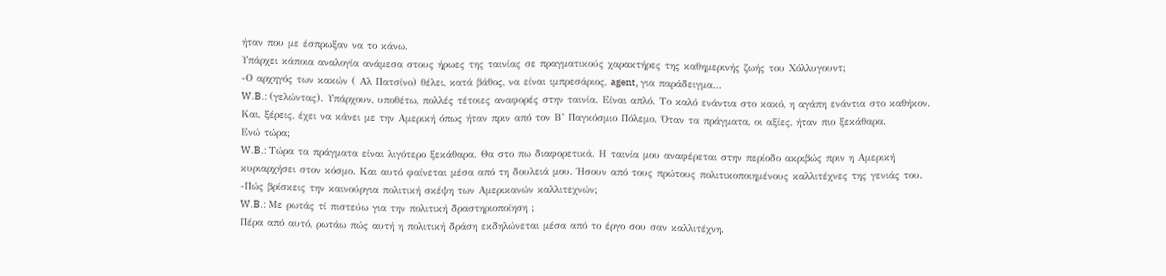ήταν που με έσπρωξαν να το κάνω.
Υπάρχει κάποια αναλογία ανάμεσα στους ήρωες της ταινίας σε πραγματικούς χαρακτήρες της καθημερινής ζωής του Χόλλυγουντ;
-Ο αρχηγός των κακών ( Αλ Πατσίνο) θέλει, κατά βάθος, να είναι ιμπρεσάριος, agent, για παράδειγμα…
W.B.: (γελώντας). Υπάρχουν, υποθέτω, πολλές τέτοιες αναφορές στην ταινία. Είναι απλό. Το καλό ενάντια στο κακό, η αγάπη ενάντια στο καθήκον. Και, ξέρεις, έχει να κάνει με την Αμερική όπως ήταν πριν από τον Β’ Παγκόσμιο Πόλεμο. Όταν τα πράγματα, οι αξίες, ήταν πιο ξεκάθαρα.
Ενώ τώρα;
W.B.: Τώρα τα πράγματα είναι λιγότερο ξεκάθαρα. Θα στο πω διαφορετικά. Η ταινία μου αναφέρεται στην περίοδο ακριβώς πριν η Αμερική κυριαρχήσει στον κόσμο. Και αυτό φαίνεται μέσα από τη δουλειά μου. Ήσουν από τους πρώτους πολιτικοποιημένους καλλιτέχνες της γενιάς του.
-Πώς βρίσκεις την καινούργια πολιτική σκέψη των Αμερικανών καλλιτεχνών;
W.B.: Με ρωτάς τί πιστεύω για την πολιτική δραστηριοποίηση ;
Πέρα από αυτό, ρωτάω πώς αυτή η πολιτική δράση εκδηλώνεται μέσα από το έργο σου σαν καλλιτέχνη.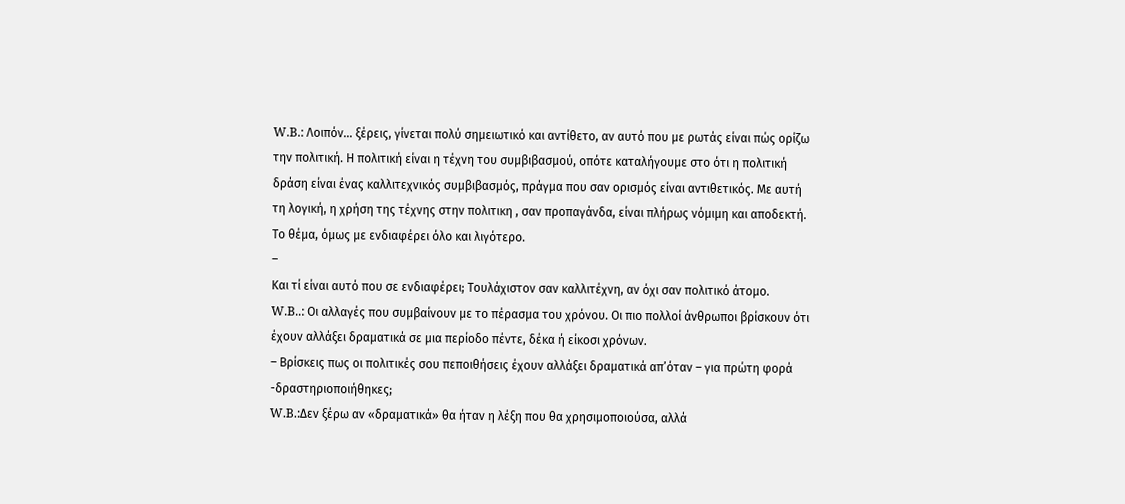W.B.: Λοιπόν… ξέρεις, γίνεται πολύ σημειωτικό και αντίθετο, αν αυτό που με ρωτάς είναι πώς ορίζω την πολιτική. Η πολιτική είναι η τέχνη του συμβιβασμού, οπότε καταλήγουμε στο ότι η πολιτική δράση είναι ένας καλλιτεχνικός συμβιβασμός, πράγμα που σαν ορισμός είναι αντιθετικός. Με αυτή τη λογική, η χρήση της τέχνης στην πολιτικη , σαν προπαγάνδα, είναι πλήρως νόμιμη και αποδεκτή. Το θέμα, όμως με ενδιαφέρει όλο και λιγότερο.
–
Και τί είναι αυτό που σε ενδιαφέρει; Τουλάχιστον σαν καλλιτέχνη, αν όχι σαν πολιτικό άτομο.
W.B..: Οι αλλαγές που συμβαίνουν με το πέρασμα του χρόνου. Οι πιο πολλοί άνθρωποι βρίσκουν ότι έχουν αλλάξει δραματικά σε μια περίοδο πέντε, δέκα ή είκοσι χρόνων.
– Βρίσκεις πως οι πολιτικές σου πεποιθήσεις έχουν αλλάξει δραματικά απ’όταν – για πρώτη φορά -δραστηριοποιήθηκες;
W.B.:Δεν ξέρω αν «δραματικά» θα ήταν η λέξη που θα χρησιμοποιούσα, αλλά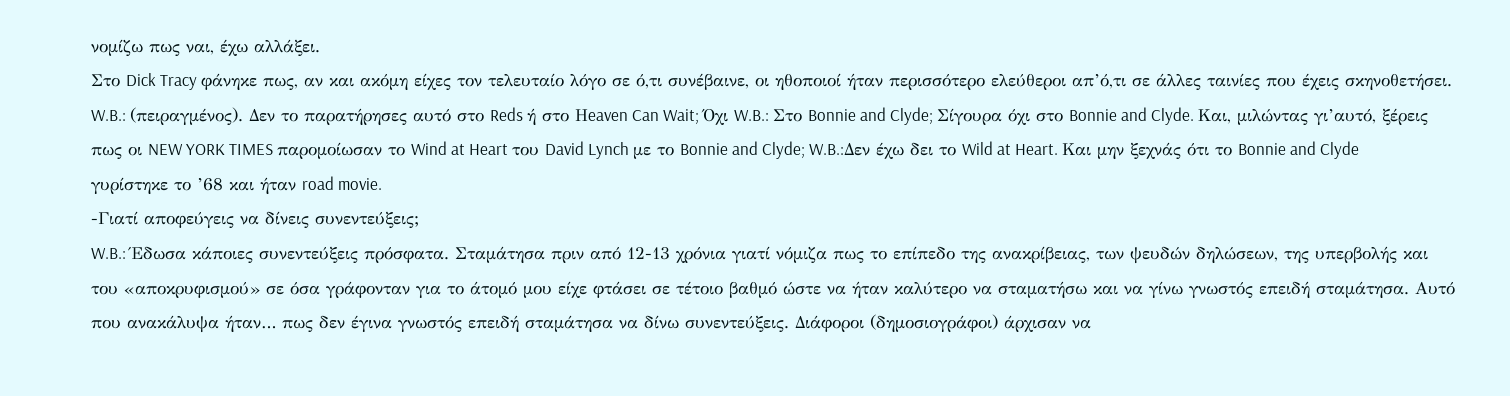νομίζω πως ναι, έχω αλλάξει.
Στο Dick Tracy φάνηκε πως, αν και ακόμη είχες τον τελευταίο λόγο σε ό,τι συνέβαινε, οι ηθοποιοί ήταν περισσότερο ελεύθεροι απ’ό,τι σε άλλες ταινίες που έχεις σκηνοθετήσει. W.B.: (πειραγμένος). Δεν το παρατήρησες αυτό στο Reds ή στο Ηeaven Can Wait; Όχι W.B.: Στο Bonnie and Clyde; Σίγουρα όχι στο Bonnie and Clyde. Kαι, μιλώντας γι’αυτό, ξέρεις πως οι NEW YORK TIMES παρομοίωσαν το Wind at Heart του David Lynch με το Bonnie and Clyde; W.B.:Δεν έχω δει το Wild at Heart. Και μην ξεχνάς ότι το Bonnie and Clyde γυρίστηκε το ’68 και ήταν road movie.
-Γιατί αποφεύγεις να δίνεις συνεντεύξεις;
W.B.: Έδωσα κάποιες συνεντεύξεις πρόσφατα. Σταμάτησα πριν από 12-13 χρόνια γιατί νόμιζα πως το επίπεδο της ανακρίβειας, των ψευδών δηλώσεων, της υπερβολής και του «αποκρυφισμού» σε όσα γράφονταν για το άτομό μου είχε φτάσει σε τέτοιο βαθμό ώστε να ήταν καλύτερο να σταματήσω και να γίνω γνωστός επειδή σταμάτησα. Αυτό που ανακάλυψα ήταν… πως δεν έγινα γνωστός επειδή σταμάτησα να δίνω συνεντεύξεις. Διάφοροι (δημοσιογράφοι) άρχισαν να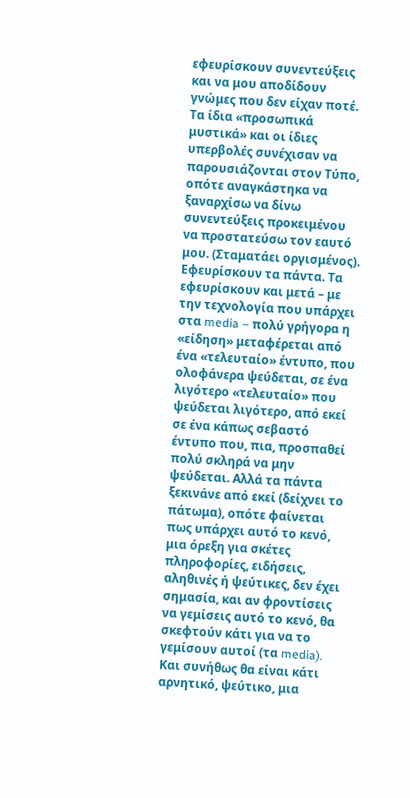εφευρίσκουν συνεντεύξεις και να μου αποδίδουν γνώμες που δεν είχαν ποτέ. Τα ίδια «προσωπικά μυστικά» και οι ίδιες υπερβολές συνέχισαν να παρουσιάζονται στον Τύπο, οπότε αναγκάστηκα να ξαναρχίσω να δίνω συνεντεύξεις προκειμένου να προστατεύσω τον εαυτό μου. (Σταματάει οργισμένος). Εφευρίσκουν τα πάντα. Τα εφευρίσκουν και μετά – με την τεχνολογία που υπάρχει στα media – πολύ γρήγορα η «είδηση» μεταφέρεται από ένα «τελευταίο» έντυπο, που ολοφάνερα ψεύδεται, σε ένα λιγότερο «τελευταίο» που ψεύδεται λιγότερο, από εκεί σε ένα κάπως σεβαστό έντυπο που, πια, προσπαθεί πολύ σκληρά να μην ψεύδεται. Αλλά τα πάντα ξεκινάνε από εκεί (δείχνει το πάτωμα), οπότε φαίνεται πως υπάρχει αυτό το κενό, μια όρεξη για σκέτες πληροφορίες, ειδήσεις, αληθινές ή ψεύτικες, δεν έχει σημασία, και αν φροντίσεις να γεμίσεις αυτό το κενό, θα σκεφτούν κάτι για να το γεμίσουν αυτοί (τα media). Και συνήθως θα είναι κάτι αρνητικό, ψεύτικο, μια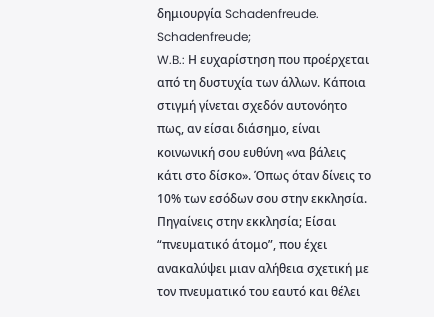δημιουργία Schadenfreude.
Schadenfreude;
W.B.: Η ευχαρίστηση που προέρχεται από τη δυστυχία των άλλων. Κάποια στιγμή γίνεται σχεδόν αυτονόητο πως, αν είσαι διάσημο, είναι κοινωνική σου ευθύνη «να βάλεις κάτι στο δίσκο». Όπως όταν δίνεις το 10% των εσόδων σου στην εκκλησία.
Πηγαίνεις στην εκκλησία; Eίσαι “πνευματικό άτομο”, που έχει ανακαλύψει μιαν αλήθεια σχετική με τον πνευματικό του εαυτό και θέλει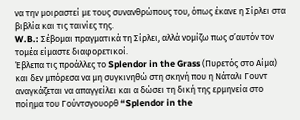να την μοιραστεί με τους συνανθρώπους του, όπως έκανε η Σίρλει στα βιβλία και τις ταινίες της.
W.B.: Σέβομαι πραγματικά τη Σίρλει, αλλά νομίζω πως σ’αυτόν τον τομέα είμαστε διαφορετικοί.
Έβλεπα τις προάλλες το Splendor in the Grass (Πυρετός στο Αίμα) και δεν μπόρεσα να μη συγκινηθώ στη σκηνή που η Νάταλι Γουντ αναγκάζεται να απαγγείλει και α δώσει τη δική της ερμηνεία στο ποίημα του Γούντσγουορθ “Splendor in the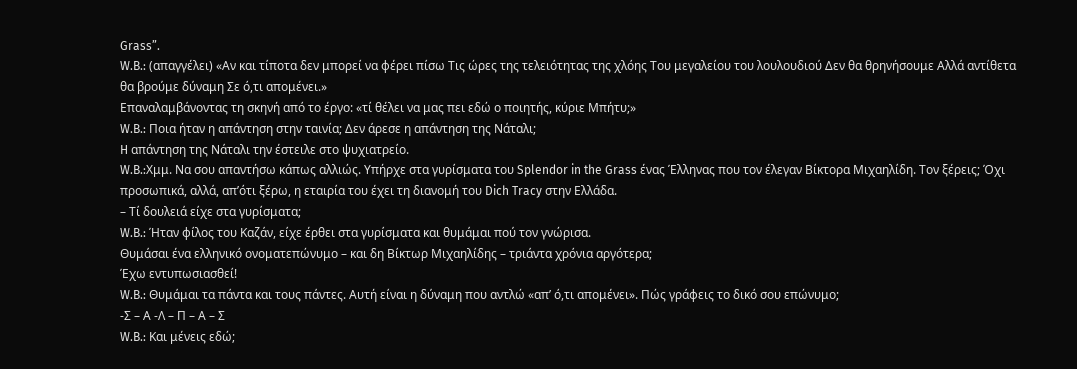Grass”.
W.B.: (απαγγέλει) «Αν και τίποτα δεν μπορεί να φέρει πίσω Τις ώρες της τελειότητας της χλόης Του μεγαλείου του λουλουδιού Δεν θα θρηνήσουμε Αλλά αντίθετα θα βρούμε δύναμη Σε ό,τι απομένει.»
Επαναλαμβάνοντας τη σκηνή από το έργο: «τί θέλει να μας πει εδώ ο ποιητής, κύριε Μπήτυ;»
W.B.: Ποια ήταν η απάντηση στην ταινία; Δεν άρεσε η απάντηση της Νάταλι;
H απάντηση της Νάταλι την έστειλε στο ψυχιατρείο.
W.B.:Χμμ. Να σου απαντήσω κάπως αλλιώς. Υπήρχε στα γυρίσματα του Splendor in the Grass ένας Έλληνας που τον έλεγαν Βίκτορα Μιχαηλίδη. Τον ξέρεις; Όχι προσωπικά, αλλά, απ’ότι ξέρω, η εταιρία του έχει τη διανομή του Dich Tracy στην Ελλάδα.
– Τί δουλειά είχε στα γυρίσματα;
W.B.: Ήταν φίλος του Καζάν, είχε έρθει στα γυρίσματα και θυμάμαι πού τον γνώρισα.
Θυμάσαι ένα ελληνικό ονοματεπώνυμο – και δη Βίκτωρ Μιχαηλίδης – τριάντα χρόνια αργότερα;
Έχω εντυπωσιασθεί!
W.B.: Θυμάμαι τα πάντα και τους πάντες. Αυτή είναι η δύναμη που αντλώ «απ’ ό,τι απομένει». Πώς γράφεις το δικό σου επώνυμο;
-Σ – Α -Λ – Π – Α – Σ
W.B.: Και μένεις εδώ;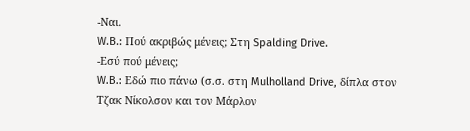-Ναι.
W.B.: Πού ακριβώς μένεις; Στη Spalding Drive.
-Εσύ πού μένεις;
W.B.: Εδώ πιο πάνω (σ.σ. στη Mulholland Drive, δίπλα στον Τζακ Νίκολσον και τον Μάρλον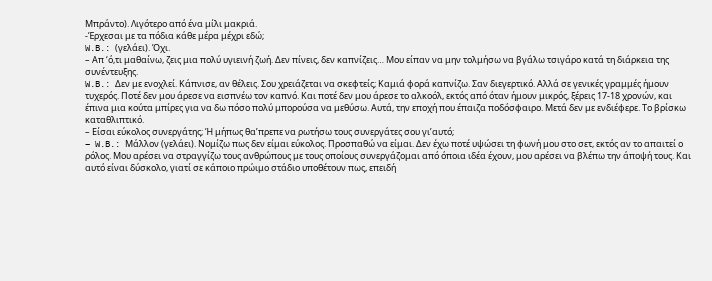Μπράντο). Λιγότερο από ένα μίλι μακριά.
-Έρχεσαι με τα πόδια κάθε μέρα μέχρι εδώ;
W.B.: (γελάει). Όχι.
– Απ ‘ό,τι μαθαίνω, ζεις μια πολύ υγιεινή ζωή. Δεν πίνεις, δεν καπνίζεις… Μου είπαν να μην τολμήσω να βγάλω τσιγάρο κατά τη διάρκεια της συνέντευξης.
W.B.: Δεν με ενοχλεί. Κάπνισε, αν θέλεις. Σου χρειάζεται να σκεφτείς; Καμιά φορά καπνίζω. Σαν διεγερτικό. Αλλά σε γενικές γραμμές ήμουν τυχερός. Ποτέ δεν μου άρεσε να εισπνέω τον καπνό. Και ποτέ δεν μου άρεσε το αλκοόλ, εκτός από όταν ήμουν μικρός, ξέρεις 17-18 χρονών, και έπινα μια κούτα μπίρες για να δω πόσο πολύ μπορούσα να μεθύσω. Αυτά, την εποχή που έπαιζα ποδόσφαιρο. Μετά δεν με ενδιέφερε. Το βρίσκω καταθλιπτικό.
– Είσαι εύκολος συνεργάτης; Ή μήπως θα’πρεπε να ρωτήσω τους συνεργάτες σου γι’αυτό;
– W.B.: Μάλλον (γελάει). Νομίζω πως δεν είμαι εύκολος. Προσπαθώ να είμαι. Δεν έχω ποτέ υψώσει τη φωνή μου στο σετ, εκτός αν το απαιτεί ο ρόλος. Μου αρέσει να στραγγίζω τους ανθρώπους με τους οποίους συνεργάζομαι από όποια ιδέα έχουν, μου αρέσει να βλέπω την άποψή τους. Και αυτό είναι δύσκολο, γιατί σε κάποιο πρώιμο στάδιο υποθέτουν πως, επειδή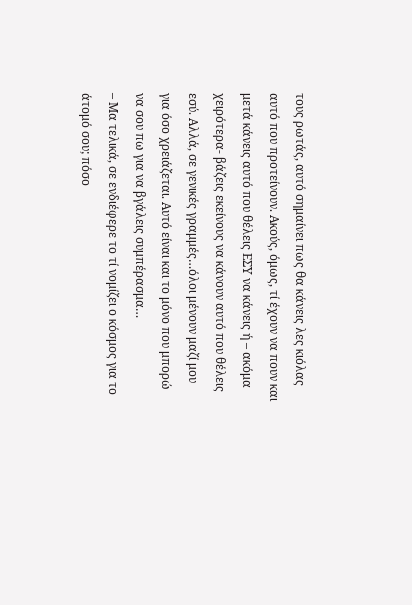τους ρωτάς, αυτό σημαίνει πως θα κάνεις λες κιόλας αυτό που προτείνουν. Ακούς, όμως, τί έχουν να πουν και μετά κάνεις αυτό που θέλεις ΕΣΥ να κάνεις ή – ακόμα χειρότερα- βάζεις εκείνους να κάνουν αυτό που θέλεις εσύ. Αλλά, σε γενικές γραμμές…όλοι μένουν μαζί μου για όσο χρειάζεται. Αυτό είναι και το μόνο που μπορώ να σου πω για να βγάλεις συμπέρασμα…
– Μα τελικά, σε ενδιέφερε το τί νομίζει ο κόσμος για το άτομό σου; πόσο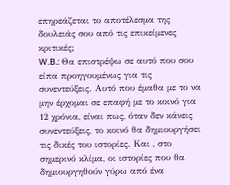επηρεάζεται το αποτέλεσμα της δουλειάς σου από τις επικείμενες κριτικές;
W.B.: Θα επιστρέψω σε αυτό που σου είπα προηγουμένως για τις συνεντεύξεις. Αυτό που έμαθα με το να μην έρχομαι σε επαφή με το κοινό για 12 χρόνια, είναι πως, όταν δεν κάνεις συνεντεύξεις, το κοινό θα δημιουργήσει τις δικές του ιστορίες. Και , στο σημερινό κλίμα, οι ιστορίες που θα δημιουργηθούν γύρω από ένα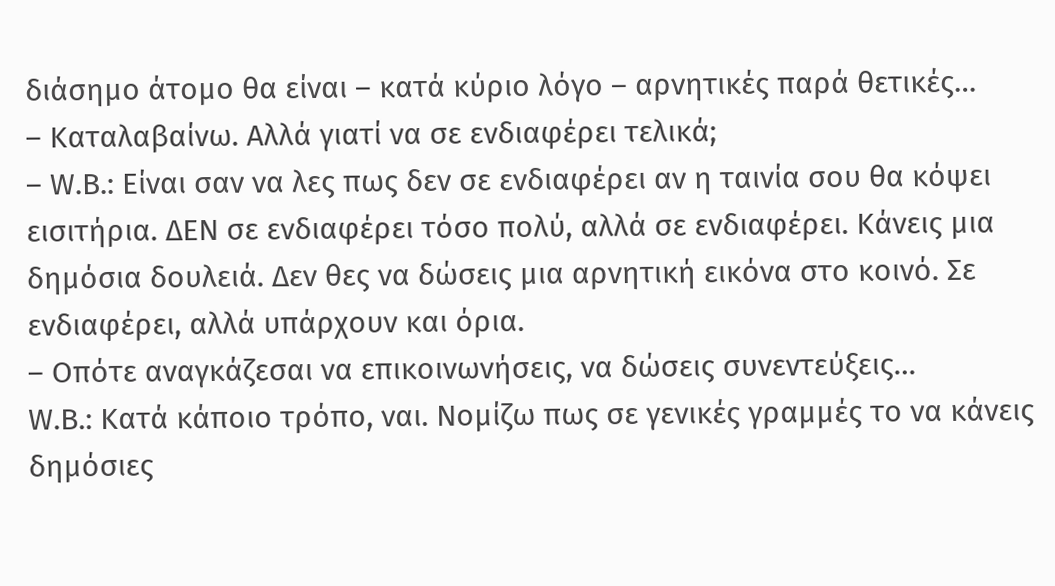διάσημο άτομο θα είναι – κατά κύριο λόγο – αρνητικές παρά θετικές…
– Καταλαβαίνω. Αλλά γιατί να σε ενδιαφέρει τελικά;
– W.B.: Eίναι σαν να λες πως δεν σε ενδιαφέρει αν η ταινία σου θα κόψει εισιτήρια. ΔΕΝ σε ενδιαφέρει τόσο πολύ, αλλά σε ενδιαφέρει. Κάνεις μια δημόσια δουλειά. Δεν θες να δώσεις μια αρνητική εικόνα στο κοινό. Σε ενδιαφέρει, αλλά υπάρχουν και όρια.
– Οπότε αναγκάζεσαι να επικοινωνήσεις, να δώσεις συνεντεύξεις…
W.B.: Κατά κάποιο τρόπο, ναι. Νομίζω πως σε γενικές γραμμές το να κάνεις δημόσιες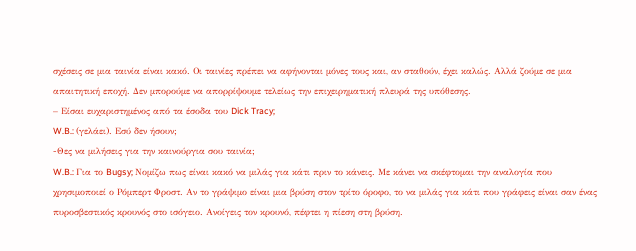σχέσεις σε μια ταινία είναι κακό. Οι ταινίες πρέπει να αφήνονται μόνες τους και, αν σταθούν, έχει καλώς. Αλλά ζούμε σε μια απαιτητική εποχή. Δεν μπορούμε να απορρίψουμε τελείως την επιχειρηματική πλευρά της υπόθεσης.
– Είσαι ευχαριστημένος από τα έσοδα του Dick Tracy;
W.B.: (γελάει). Εσύ δεν ήσουν;
-Θες να μιλήσεις για την καινούργια σου ταινία;
W.B.: Για το Bugsy; Νομίζω πως είναι κακό να μιλάς για κάτι πριν το κάνεις. Με κάνει να σκέφτομαι την αναλογία που χρησιμοποιεί ο Ρόμπερτ Φροστ. Αν το γράψιμο είναι μια βρύση στον τρίτο όροφο, το να μιλάς για κάτι που γράφεις είναι σαν ένας πυροσβεστικός κρουνός στο ισόγειο. Ανοίγεις τον κρουνό, πέφτει η πίεση στη βρύση.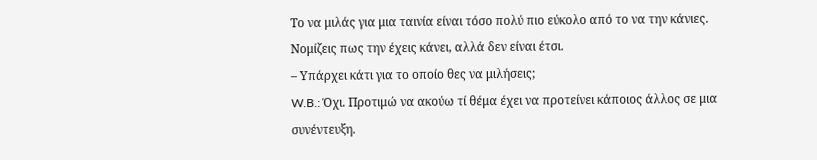Το να μιλάς για μια ταινία είναι τόσο πολύ πιο εύκολο από το να την κάνιες. Νομίζεις πως την έχεις κάνει, αλλά δεν είναι έτσι.
– Υπάρχει κάτι για το οποίο θες να μιλήσεις;
W.B.: Όχι. Προτιμώ να ακούω τί θέμα έχει να προτείνει κάποιος άλλος σε μια συνέντευξη.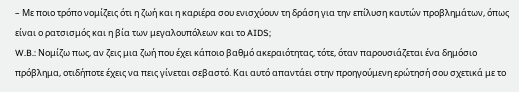– Με ποιο τρόπο νομίζεις ότι η ζωή και η καριέρα σου ενισχύουν τη δράση για την επίλυση καυτών προβλημάτων, όπως είναι ο ρατσισμός και η βία των μεγαλουπόλεων και το AIDS;
W.B.: Νομίζω πως, αν ζεις μια ζωή που έχει κάποιο βαθμό ακεραιότητας, τότε, όταν παρουσιάζεται ένα δημόσιο πρόβλημα, οτιδήποτε έχεις να πεις γίνεται σεβαστό. Και αυτό απαντάει στην προηγούμενη ερώτησή σου σχετικά με το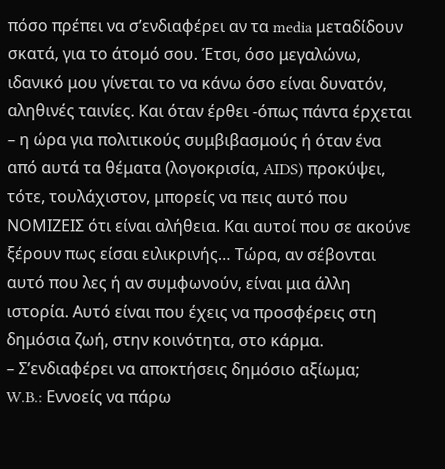πόσο πρέπει να σ’ενδιαφέρει αν τα media μεταδίδουν σκατά, για το άτομό σου. Έτσι, όσο μεγαλώνω, ιδανικό μου γίνεται το να κάνω όσο είναι δυνατόν, αληθινές ταινίες. Και όταν έρθει -όπως πάντα έρχεται – η ώρα για πολιτικούς συμβιβασμούς ή όταν ένα από αυτά τα θέματα (λογοκρισία, AIDS) προκύψει, τότε, τουλάχιστον, μπορείς να πεις αυτό που ΝΟΜΙΖΕΙΣ ότι είναι αλήθεια. Και αυτοί που σε ακούνε ξέρουν πως είσαι ειλικρινής… Τώρα, αν σέβονται αυτό που λες ή αν συμφωνούν, είναι μια άλλη ιστορία. Αυτό είναι που έχεις να προσφέρεις στη δημόσια ζωή, στην κοινότητα, στο κάρμα.
– Σ’ενδιαφέρει να αποκτήσεις δημόσιο αξίωμα;
W.B.: Εννοείς να πάρω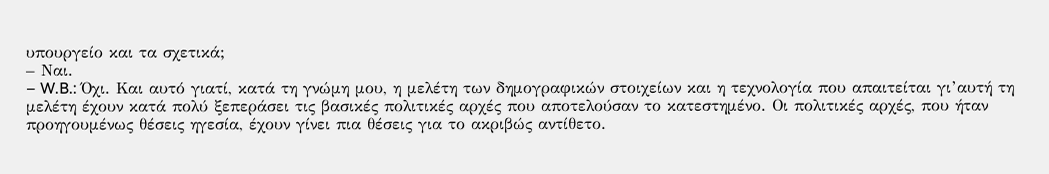υπουργείο και τα σχετικά;
– Ναι.
– W.B.: Όχι. Και αυτό γιατί, κατά τη γνώμη μου, η μελέτη των δημογραφικών στοιχείων και η τεχνολογία που απαιτείται γι’αυτή τη μελέτη έχουν κατά πολύ ξεπεράσει τις βασικές πολιτικές αρχές που αποτελούσαν το κατεστημένο. Οι πολιτικές αρχές, που ήταν προηγουμένως θέσεις ηγεσία, έχουν γίνει πια θέσεις για το ακριβώς αντίθετο.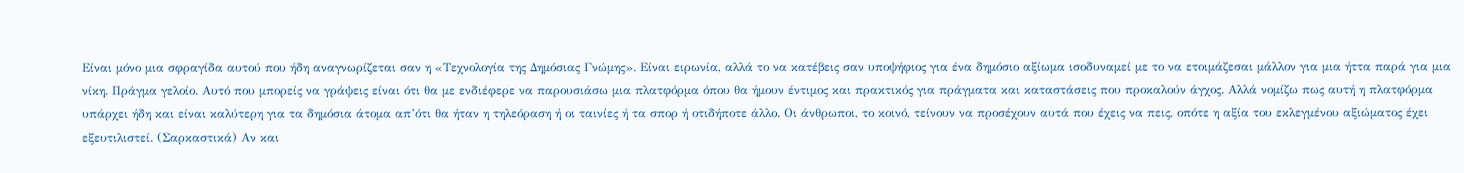Είναι μόνο μια σφραγίδα αυτού που ήδη αναγνωρίζεται σαν η «Τεχνολογία της Δημόσιας Γνώμης». Είναι ειρωνία, αλλά το να κατέβεις σαν υποψήφιος για ένα δημόσιο αξίωμα ισοδυναμεί με το να ετοιμάζεσαι μάλλον για μια ήττα παρά για μια νίκη. Πράγμα γελοίο. Αυτό που μπορείς να γράψεις είναι ότι θα με ενδιέφερε να παρουσιάσω μια πλατφόρμα όπου θα ήμουν έντιμος και πρακτικός για πράγματα και καταστάσεις που προκαλούν άγχος. Αλλά νομίζω πως αυτή η πλατφόρμα υπάρχει ήδη και είναι καλύτερη για τα δημόσια άτομα απ’ότι θα ήταν η τηλεόραση ή οι ταινίες ή τα σπορ ή οτιδήποτε άλλο. Οι άνθρωποι, το κοινό, τείνουν να προσέχουν αυτά που έχεις να πεις, οπότε η αξία του εκλεγμένου αξιώματος έχει εξευτιλιστεί. (Σαρκαστικά) Αν και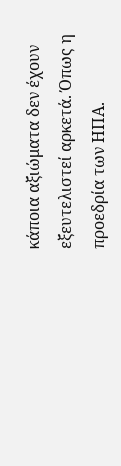κάποια αξιώματα δεν έχουν εξευτελιστεί αρκετά. Όπως η προεδρία των ΗΠΑ.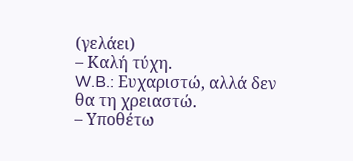(γελάει)
– Καλή τύχη.
W.B.: Ευχαριστώ, αλλά δεν θα τη χρειαστώ.
– Υποθέτω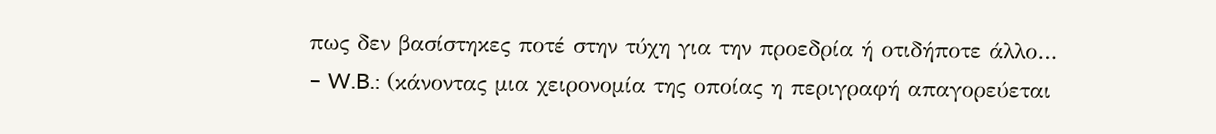πως δεν βασίστηκες ποτέ στην τύχη για την προεδρία ή οτιδήποτε άλλο…
– W.B.: (κάνοντας μια χειρονομία της οποίας η περιγραφή απαγορεύεται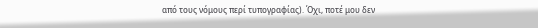από τους νόμους περί τυπογραφίας). Όχι, ποτέ μου δεν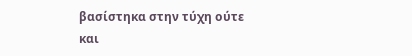βασίστηκα στην τύχη ούτε και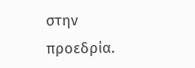στην προεδρία.